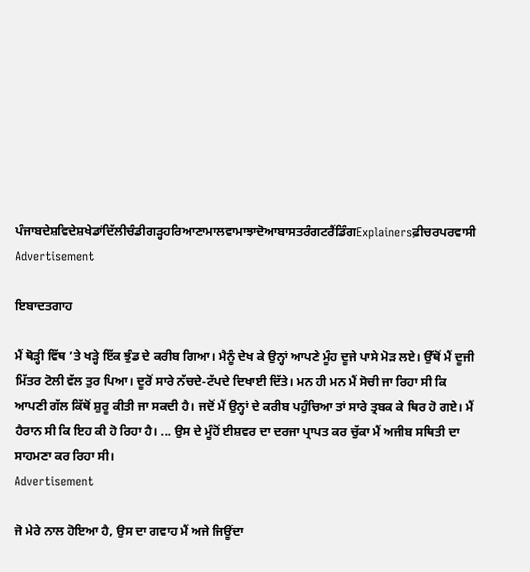ਪੰਜਾਬਦੇਸ਼ਵਿਦੇਸ਼ਖੇਡਾਂਦਿੱਲੀਚੰਡੀਗੜ੍ਹਹਰਿਆਣਾਮਾਲਵਾਮਾਝਾਦੋਆਬਾਸਤਰੰਗਟਰੈਂਡਿੰਗExplainersਫ਼ੀਚਰਪਰਵਾਸੀ
Advertisement

ਇਬਾਦਤਗਾਹ

ਮੈਂ ਥੋਡ਼੍ਹੀ ਵਿੱਥ ’ਤੇ ਖਡ਼੍ਹੇ ਇੱਕ ਝੁੰਡ ਦੇ ਕਰੀਬ ਗਿਆ। ਮੈਨੂੰ ਦੇਖ ਕੇ ਉਨ੍ਹਾਂ ਆਪਣੇ ਮੂੰਹ ਦੂਜੇ ਪਾਸੇ ਮੋਡ਼ ਲਏ। ਉੱਥੋਂ ਮੈਂ ਦੂਜੀ ਮਿੱਤਰ ਟੋਲੀ ਵੱਲ ਤੁਰ ਪਿਆ। ਦੂਰੋਂ ਸਾਰੇ ਨੱਚਦੇ-ਟੱਪਦੇ ਦਿਖਾਈ ਦਿੱਤੇ। ਮਨ ਹੀ ਮਨ ਮੈਂ ਸੋਚੀ ਜਾ ਰਿਹਾ ਸੀ ਕਿ ਆਪਣੀ ਗੱਲ ਕਿੱਥੋਂ ਸ਼ੁਰੂ ਕੀਤੀ ਜਾ ਸਕਦੀ ਹੈ। ਜਦੋਂ ਮੈਂ ਉਨ੍ਹਾਂ ਦੇ ਕਰੀਬ ਪਹੁੰਚਿਆ ਤਾਂ ਸਾਰੇ ਤ੍ਰਬਕ ਕੇ ਥਿਰ ਹੋ ਗਏ। ਮੈਂ ਹੈਰਾਨ ਸੀ ਕਿ ਇਹ ਕੀ ਹੋ ਰਿਹਾ ਹੈ। ... ਉਸ ਦੇ ਮੂੰਹੋਂ ਈਸ਼ਵਰ ਦਾ ਦਰਜਾ ਪ੍ਰਾਪਤ ਕਰ ਚੁੱਕਾ ਮੈਂ ਅਜੀਬ ਸਥਿਤੀ ਦਾ ਸਾਹਮਣਾ ਕਰ ਰਿਹਾ ਸੀ।
Advertisement

ਜੋ ਮੇਰੇ ਨਾਲ ਹੋਇਆ ਹੈ, ਉਸ ਦਾ ਗਵਾਹ ਮੈਂ ਅਜੇ ਜਿਊਂਦਾ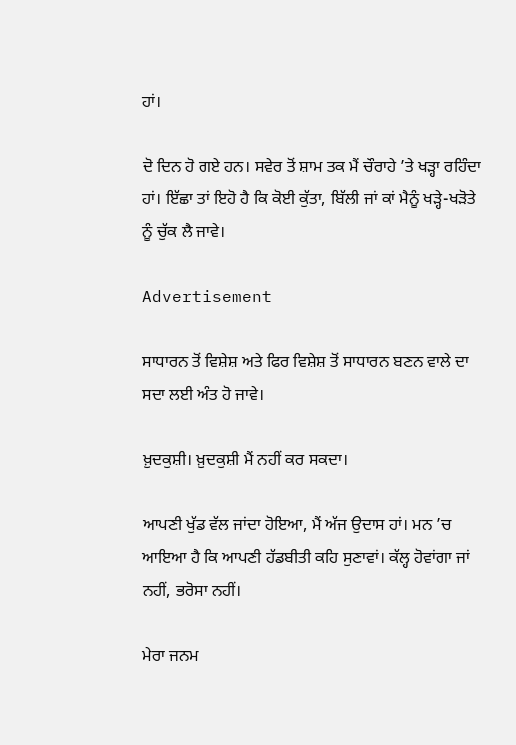ਹਾਂ।

ਦੋ ਦਿਨ ਹੋ ਗਏ ਹਨ। ਸਵੇਰ ਤੋਂ ਸ਼ਾਮ ਤਕ ਮੈਂ ਚੌਰਾਹੇ ’ਤੇ ਖੜ੍ਹਾ ਰਹਿੰਦਾ ਹਾਂ। ਇੱਛਾ ਤਾਂ ਇਹੋ ਹੈ ਕਿ ਕੋਈ ਕੁੱਤਾ, ਬਿੱਲੀ ਜਾਂ ਕਾਂ ਮੈਨੂੰ ਖੜ੍ਹੇ-ਖੜੋਤੇ ਨੂੰ ਚੁੱਕ ਲੈ ਜਾਵੇ।

Advertisement

ਸਾਧਾਰਨ ਤੋਂ ਵਿਸ਼ੇਸ਼ ਅਤੇ ਫਿਰ ਵਿਸ਼ੇਸ਼ ਤੋਂ ਸਾਧਾਰਨ ਬਣਨ ਵਾਲੇ ਦਾ ਸਦਾ ਲਈ ਅੰਤ ਹੋ ਜਾਵੇ।

ਖ਼ੁਦਕੁਸ਼ੀ। ਖ਼ੁਦਕੁਸ਼ੀ ਮੈਂ ਨਹੀਂ ਕਰ ਸਕਦਾ।

ਆਪਣੀ ਖੁੱਡ ਵੱਲ ਜਾਂਦਾ ਹੋਇਆ, ਮੈਂ ਅੱਜ ਉਦਾਸ ਹਾਂ। ਮਨ ’ਚ ਆਇਆ ਹੈ ਕਿ ਆਪਣੀ ਹੱਡਬੀਤੀ ਕਹਿ ਸੁਣਾਵਾਂ। ਕੱਲ੍ਹ ਹੋਵਾਂਗਾ ਜਾਂ ਨਹੀਂ, ਭਰੋਸਾ ਨਹੀਂ।

ਮੇਰਾ ਜਨਮ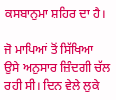ਕਸਬਾਨੁਮਾ ਸ਼ਹਿਰ ਦਾ ਹੈ।

ਜੋ ਮਾਪਿਆਂ ਤੋਂ ਸਿੱਖਿਆ ਉਸੇ ਅਨੁਸਾਰ ਜ਼ਿੰਦਗੀ ਚੱਲ ਰਹੀ ਸੀ। ਦਿਨ ਵੇਲੇ ਲੁਕੇ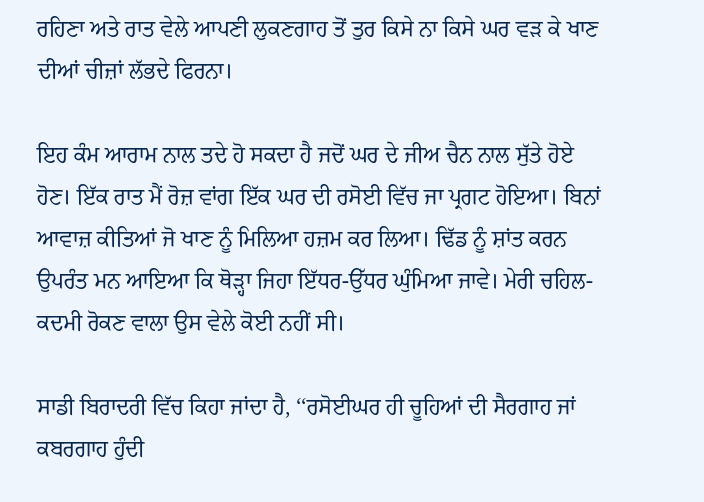ਰਹਿਣਾ ਅਤੇ ਰਾਤ ਵੇਲੇ ਆਪਣੀ ਲੁਕਣਗਾਹ ਤੋਂ ਤੁਰ ਕਿਸੇ ਨਾ ਕਿਸੇ ਘਰ ਵੜ ਕੇ ਖਾਣ ਦੀਆਂ ਚੀਜ਼ਾਂ ਲੱਭਦੇ ਫਿਰਨਾ।

ਇਹ ਕੰਮ ਆਰਾਮ ਨਾਲ ਤਦੇ ਹੋ ਸਕਦਾ ਹੈ ਜਦੋਂ ਘਰ ਦੇ ਜੀਅ ਚੈਨ ਨਾਲ ਸੁੱਤੇ ਹੋਏ ਹੋਣ। ਇੱਕ ਰਾਤ ਮੈਂ ਰੋਜ਼ ਵਾਂਗ ਇੱਕ ਘਰ ਦੀ ਰਸੋਈ ਵਿੱਚ ਜਾ ਪ੍ਰਗਟ ਹੋਇਆ। ਬਿਨਾਂ ਆਵਾਜ਼ ਕੀਤਿਆਂ ਜੋ ਖਾਣ ਨੂੰ ਮਿਲਿਆ ਹਜ਼ਮ ਕਰ ਲਿਆ। ਢਿੱਡ ਨੂੰ ਸ਼ਾਂਤ ਕਰਨ ਉਪਰੰਤ ਮਨ ਆਇਆ ਕਿ ਥੋੜ੍ਹਾ ਜਿਹਾ ਇੱਧਰ-ਉੱਧਰ ਘੁੰਮਿਆ ਜਾਵੇ। ਮੇਰੀ ਚਹਿਲ-ਕਦਮੀ ਰੋਕਣ ਵਾਲਾ ਉਸ ਵੇਲੇ ਕੋਈ ਨਹੀਂ ਸੀ।

ਸਾਡੀ ਬਿਰਾਦਰੀ ਵਿੱਚ ਕਿਹਾ ਜਾਂਦਾ ਹੈ, ‘‘ਰਸੋਈਘਰ ਹੀ ਚੂਹਿਆਂ ਦੀ ਸੈਰਗਾਹ ਜਾਂ ਕਬਰਗਾਹ ਹੁੰਦੀ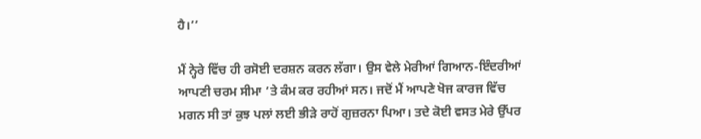ਹੈ।’’

ਮੈਂ ਨ੍ਹੇਰੇ ਵਿੱਚ ਹੀ ਰਸੋਈ ਦਰਸ਼ਨ ਕਰਨ ਲੱਗਾ। ਉਸ ਵੇਲੇ ਮੇਰੀਆਂ ਗਿਆਨ-ਇੰਦਰੀਆਂ ਆਪਣੀ ਚਰਮ ਸੀਮਾ ’ਤੇ ਕੰਮ ਕਰ ਰਹੀਆਂ ਸਨ। ਜਦੋਂ ਮੈਂ ਆਪਣੇ ਖੋਜ ਕਾਰਜ ਵਿੱਚ ਮਗਨ ਸੀ ਤਾਂ ਕੁਝ ਪਲਾਂ ਲਈ ਭੀੜੇ ਰਾਹੋਂ ਗੁਜ਼ਰਨਾ ਪਿਆ। ਤਦੇ ਕੋਈ ਵਸਤ ਮੇਰੇ ਉੱਪਰ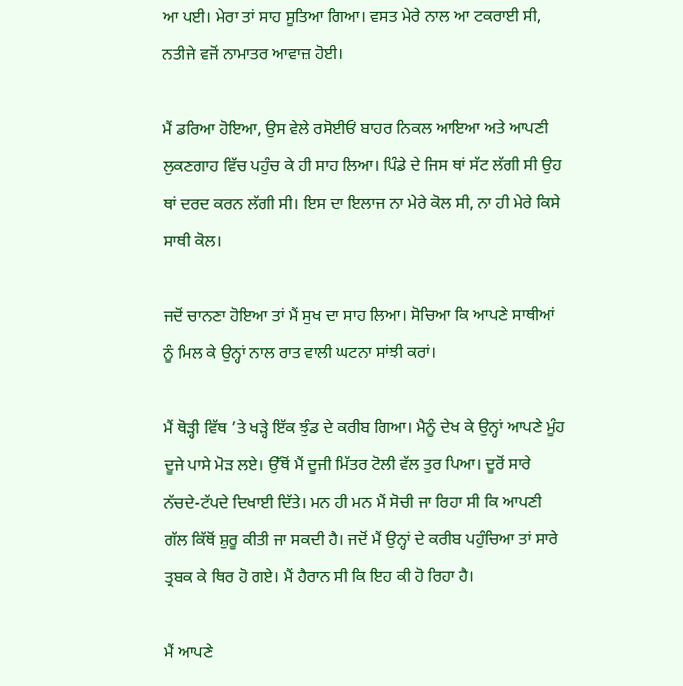ਆ ਪਈ। ਮੇਰਾ ਤਾਂ ਸਾਹ ਸੂਤਿਆ ਗਿਆ। ਵਸਤ ਮੇਰੇ ਨਾਲ ਆ ਟਕਰਾਈ ਸੀ, ਨਤੀਜੇ ਵਜੋਂ ਨਾਮਾਤਰ ਆਵਾਜ਼ ਹੋਈ।

ਮੈਂ ਡਰਿਆ ਹੋਇਆ, ਉਸ ਵੇਲੇ ਰਸੋਈਓਂ ਬਾਹਰ ਨਿਕਲ ਆਇਆ ਅਤੇ ਆਪਣੀ ਲੁਕਣਗਾਹ ਵਿੱਚ ਪਹੁੰਚ ਕੇ ਹੀ ਸਾਹ ਲਿਆ। ਪਿੰਡੇ ਦੇ ਜਿਸ ਥਾਂ ਸੱਟ ਲੱਗੀ ਸੀ ਉਹ ਥਾਂ ਦਰਦ ਕਰਨ ਲੱਗੀ ਸੀ। ਇਸ ਦਾ ਇਲਾਜ ਨਾ ਮੇਰੇ ਕੋਲ ਸੀ, ਨਾ ਹੀ ਮੇਰੇ ਕਿਸੇ ਸਾਥੀ ਕੋਲ।

ਜਦੋਂ ਚਾਨਣਾ ਹੋਇਆ ਤਾਂ ਮੈਂ ਸੁਖ ਦਾ ਸਾਹ ਲਿਆ। ਸੋਚਿਆ ਕਿ ਆਪਣੇ ਸਾਥੀਆਂ ਨੂੰ ਮਿਲ ਕੇ ਉਨ੍ਹਾਂ ਨਾਲ ਰਾਤ ਵਾਲੀ ਘਟਨਾ ਸਾਂਝੀ ਕਰਾਂ।

ਮੈਂ ਥੋੜ੍ਹੀ ਵਿੱਥ ’ਤੇ ਖੜ੍ਹੇ ਇੱਕ ਝੁੰਡ ਦੇ ਕਰੀਬ ਗਿਆ। ਮੈਨੂੰ ਦੇਖ ਕੇ ਉਨ੍ਹਾਂ ਆਪਣੇ ਮੂੰਹ ਦੂਜੇ ਪਾਸੇ ਮੋੜ ਲਏ। ਉੱਥੋਂ ਮੈਂ ਦੂਜੀ ਮਿੱਤਰ ਟੋਲੀ ਵੱਲ ਤੁਰ ਪਿਆ। ਦੂਰੋਂ ਸਾਰੇ ਨੱਚਦੇ-ਟੱਪਦੇ ਦਿਖਾਈ ਦਿੱਤੇ। ਮਨ ਹੀ ਮਨ ਮੈਂ ਸੋਚੀ ਜਾ ਰਿਹਾ ਸੀ ਕਿ ਆਪਣੀ ਗੱਲ ਕਿੱਥੋਂ ਸ਼ੁਰੂ ਕੀਤੀ ਜਾ ਸਕਦੀ ਹੈ। ਜਦੋਂ ਮੈਂ ਉਨ੍ਹਾਂ ਦੇ ਕਰੀਬ ਪਹੁੰਚਿਆ ਤਾਂ ਸਾਰੇ ਤ੍ਰਬਕ ਕੇ ਥਿਰ ਹੋ ਗਏ। ਮੈਂ ਹੈਰਾਨ ਸੀ ਕਿ ਇਹ ਕੀ ਹੋ ਰਿਹਾ ਹੈ।

ਮੈਂ ਆਪਣੇ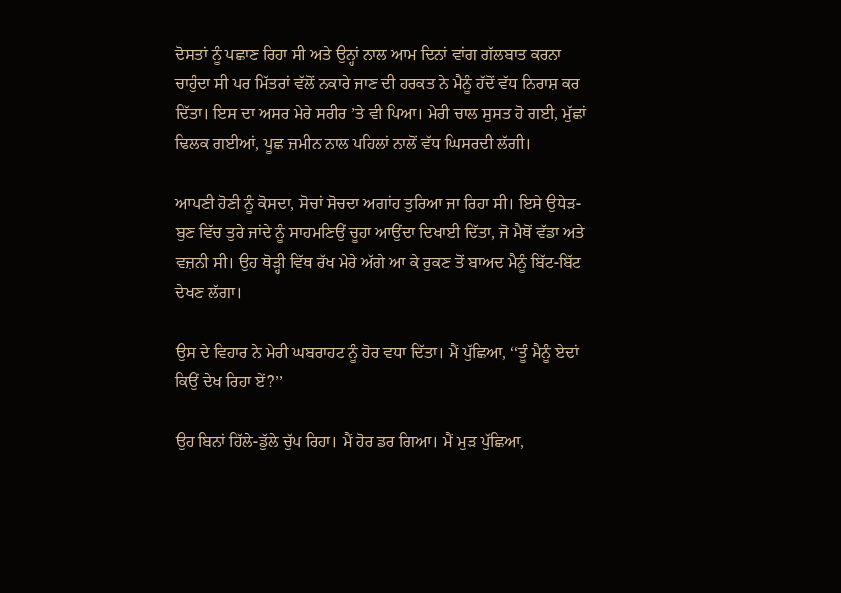ਦੋਸਤਾਂ ਨੂੰ ਪਛਾਣ ਰਿਹਾ ਸੀ ਅਤੇ ਉਨ੍ਹਾਂ ਨਾਲ ਆਮ ਦਿਨਾਂ ਵਾਂਗ ਗੱਲਬਾਤ ਕਰਨਾ ਚਾਹੁੰਦਾ ਸੀ ਪਰ ਮਿੱਤਰਾਂ ਵੱਲੋਂ ਨਕਾਰੇ ਜਾਣ ਦੀ ਹਰਕਤ ਨੇ ਮੈਨੂੰ ਹੱਦੋਂ ਵੱਧ ਨਿਰਾਸ਼ ਕਰ ਦਿੱਤਾ। ਇਸ ਦਾ ਅਸਰ ਮੇਰੇ ਸਰੀਰ ’ਤੇ ਵੀ ਪਿਆ। ਮੇਰੀ ਚਾਲ ਸੁਸਤ ਹੋ ਗਈ, ਮੁੱਛਾਂ ਢਿਲਕ ਗਈਆਂ, ਪੂਛ ਜ਼ਮੀਨ ਨਾਲ ਪਹਿਲਾਂ ਨਾਲੋਂ ਵੱਧ ਘਿਸਰਦੀ ਲੱਗੀ।

ਆਪਣੀ ਹੋਣੀ ਨੂੰ ਕੋਸਦਾ, ਸੋਚਾਂ ਸੋਚਦਾ ਅਗਾਂਹ ਤੁਰਿਆ ਜਾ ਰਿਹਾ ਸੀ। ਇਸੇ ਉਧੇੜ-ਬੁਣ ਵਿੱਚ ਤੁਰੇ ਜਾਂਦੇ ਨੂੰ ਸਾਹਮਣਿਉਂ ਚੂਹਾ ਆਉਂਦਾ ਦਿਖਾਈ ਦਿੱਤਾ, ਜੋ ਮੈਥੋਂ ਵੱਡਾ ਅਤੇ ਵਜ਼ਨੀ ਸੀ। ਉਹ ਥੋੜ੍ਹੀ ਵਿੱਥ ਰੱਖ ਮੇਰੇ ਅੱਗੇ ਆ ਕੇ ਰੁਕਣ ਤੋਂ ਬਾਅਦ ਮੈਨੂੰ ਬਿੱਟ-ਬਿੱਟ ਦੇਖਣ ਲੱਗਾ।

ਉਸ ਦੇ ਵਿਹਾਰ ਨੇ ਮੇਰੀ ਘਬਰਾਹਟ ਨੂੰ ਹੋਰ ਵਧਾ ਦਿੱਤਾ। ਮੈਂ ਪੁੱਛਿਆ, ‘‘ਤੂੰ ਮੈਨੂੰ ਏਦਾਂ ਕਿਉਂ ਦੇਖ ਰਿਹਾ ਏਂ?’’

ਉਹ ਬਿਨਾਂ ਹਿੱਲੇ-ਡੁੱਲੇ ਚੁੱਪ ਰਿਹਾ। ਮੈਂ ਹੋਰ ਡਰ ਗਿਆ। ਮੈਂ ਮੁੜ ਪੁੱਛਿਆ,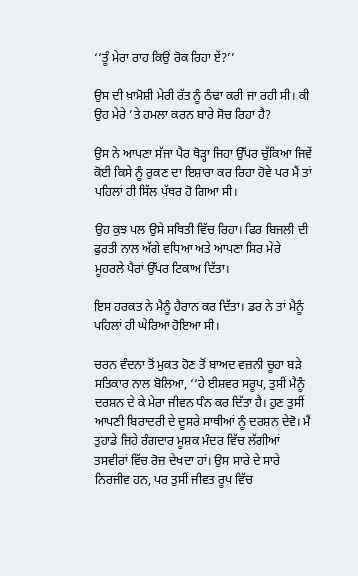‘‘ਤੂੰ ਮੇਰਾ ਰਾਹ ਕਿਉਂ ਰੋਕ ਰਿਹਾ ਏਂ?’’

ਉਸ ਦੀ ਖ਼ਾਮੋਸ਼ੀ ਮੇਰੀ ਰੱਤ ਨੂੰ ਠੰਢਾ ਕਰੀ ਜਾ ਰਹੀ ਸੀ। ਕੀ ਉਹ ਮੇਰੇ ’ਤੇ ਹਮਲਾ ਕਰਨ ਬਾਰੇ ਸੋਚ ਰਿਹਾ ਹੈ?

ਉਸ ਨੇ ਆਪਣਾ ਸੱਜਾ ਪੈਰ ਥੋੜ੍ਹਾ ਜਿਹਾ ਉੱਪਰ ਚੁੱਕਿਆ ਜਿਵੇਂ ਕੋਈ ਕਿਸੇ ਨੂੰ ਰੁਕਣ ਦਾ ਇਸ਼ਾਰਾ ਕਰ ਰਿਹਾ ਹੋਵੇ ਪਰ ਮੈਂ ਤਾਂ ਪਹਿਲਾਂ ਹੀ ਸਿੱਲ ਪੱਥਰ ਹੋ ਗਿਆ ਸੀ।

ਉਹ ਕੁਝ ਪਲ ਉਸੇ ਸਥਿਤੀ ਵਿੱਚ ਰਿਹਾ। ਫਿਰ ਬਿਜਲੀ ਦੀ ਫੁਰਤੀ ਨਾਲ ਅੱਗੇ ਵਧਿਆ ਅਤੇ ਆਪਣਾ ਸਿਰ ਮੇਰੇ ਮੂਹਰਲੇ ਪੈਰਾਂ ਉੱਪਰ ਟਿਕਾਅ ਦਿੱਤਾ।

ਇਸ ਹਰਕਤ ਨੇ ਮੈਨੂੰ ਹੈਰਾਨ ਕਰ ਦਿੱਤਾ। ਡਰ ਨੇ ਤਾਂ ਮੈਨੂੰ ਪਹਿਲਾਂ ਹੀ ਘੇਰਿਆ ਹੋਇਆ ਸੀ।

ਚਰਨ ਵੰਦਨਾ ਤੋਂ ਮੁਕਤ ਹੋਣ ਤੋਂ ਬਾਅਦ ਵਜ਼ਨੀ ਚੂਹਾ ਬੜੇ ਸਤਿਕਾਰ ਨਾਲ ਬੋਲਿਆ, ‘‘ਹੇ ਈਸ਼ਵਰ ਸਰੂਪ, ਤੁਸੀਂ ਮੈਨੂੰ ਦਰਸ਼ਨ ਦੇ ਕੇ ਮੇਰਾ ਜੀਵਨ ਧੰਨ ਕਰ ਦਿੱਤਾ ਹੈ। ਹੁਣ ਤੁਸੀਂ ਆਪਣੀ ਬਿਰਾਦਰੀ ਦੇ ਦੂਸਰੇ ਸਾਥੀਆਂ ਨੂੰ ਦਰਸ਼ਨ ਦੇਵੋ। ਮੈਂ ਤੁਹਾਡੇ ਜਿਹੇ ਰੰਗਦਾਰ ਮੂਸ਼ਕ ਮੰਦਰ ਵਿੱਚ ਲੱਗੀਆਂ ਤਸਵੀਰਾਂ ਵਿੱਚ ਰੋਜ਼ ਦੇਖਦਾ ਹਾਂ। ਉਸ ਸਾਰੇ ਦੇ ਸਾਰੇ ਨਿਰਜੀਵ ਹਨ, ਪਰ ਤੁਸੀਂ ਜੀਵਤ ਰੂਪ ਵਿੱਚ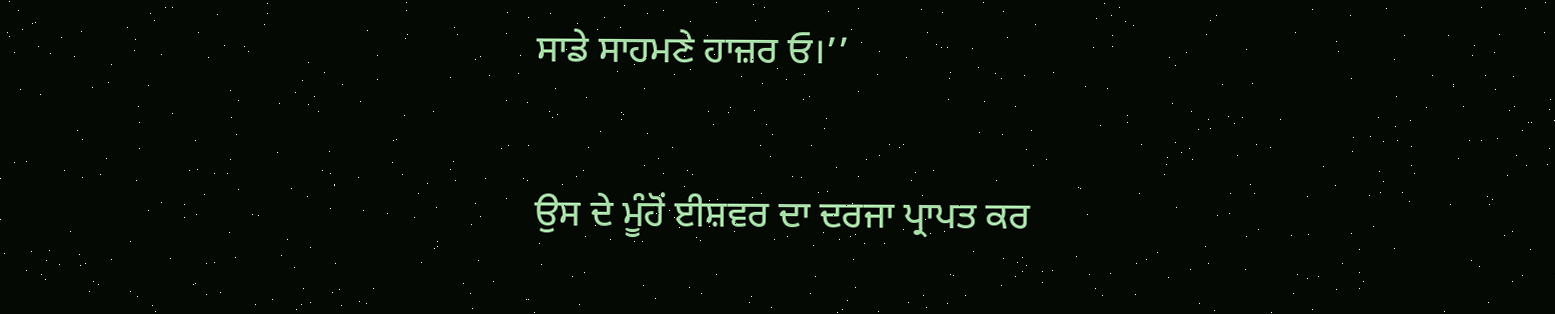ਸਾਡੇ ਸਾਹਮਣੇ ਹਾਜ਼ਰ ਓ।’’

ਉਸ ਦੇ ਮੂੰਹੋਂ ਈਸ਼ਵਰ ਦਾ ਦਰਜਾ ਪ੍ਰਾਪਤ ਕਰ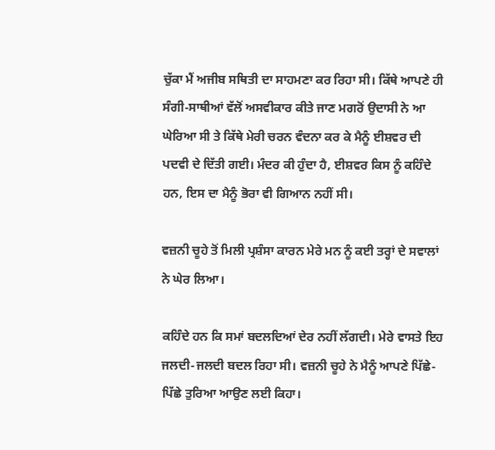ਚੁੱਕਾ ਮੈਂ ਅਜੀਬ ਸਥਿਤੀ ਦਾ ਸਾਹਮਣਾ ਕਰ ਰਿਹਾ ਸੀ। ਕਿੱਥੇ ਆਪਣੇ ਹੀ ਸੰਗੀ-ਸਾਥੀਆਂ ਵੱਲੋਂ ਅਸਵੀਕਾਰ ਕੀਤੇ ਜਾਣ ਮਗਰੋਂ ਉਦਾਸੀ ਨੇ ਆ ਘੇਰਿਆ ਸੀ ਤੇ ਕਿੱਥੇ ਮੇਰੀ ਚਰਨ ਵੰਦਨਾ ਕਰ ਕੇ ਮੈਨੂੰ ਈਸ਼ਵਰ ਦੀ ਪਦਵੀ ਦੇ ਦਿੱਤੀ ਗਈ। ਮੰਦਰ ਕੀ ਹੁੰਦਾ ਹੈ, ਈਸ਼ਵਰ ਕਿਸ ਨੂੰ ਕਹਿੰਦੇ ਹਨ, ਇਸ ਦਾ ਮੈਨੂੰ ਭੋਰਾ ਵੀ ਗਿਆਨ ਨਹੀਂ ਸੀ।

ਵਜ਼ਨੀ ਚੂਹੇ ਤੋਂ ਮਿਲੀ ਪ੍ਰਸ਼ੰਸਾ ਕਾਰਨ ਮੇਰੇ ਮਨ ਨੂੰ ਕਈ ਤਰ੍ਹਾਂ ਦੇ ਸਵਾਲਾਂ ਨੇ ਘੇਰ ਲਿਆ।

ਕਹਿੰਦੇ ਹਨ ਕਿ ਸਮਾਂ ਬਦਲਦਿਆਂ ਦੇਰ ਨਹੀਂ ਲੱਗਦੀ। ਮੇਰੇ ਵਾਸਤੇ ਇਹ ਜਲਦੀ-ਜਲਦੀ ਬਦਲ ਰਿਹਾ ਸੀ। ਵਜ਼ਨੀ ਚੂਹੇ ਨੇ ਮੈਨੂੰ ਆਪਣੇ ਪਿੱਛੇ-ਪਿੱਛੇ ਤੁਰਿਆ ਆਉਣ ਲਈ ਕਿਹਾ।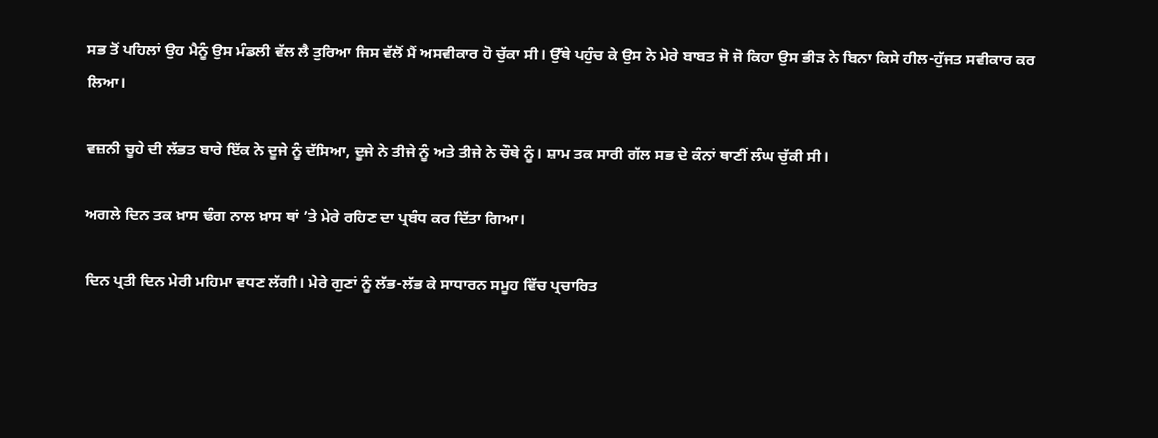ਸਭ ਤੋਂ ਪਹਿਲਾਂ ਉਹ ਮੈਨੂੰ ਉਸ ਮੰਡਲੀ ਵੱਲ ਲੈ ਤੁਰਿਆ ਜਿਸ ਵੱਲੋਂ ਮੈਂ ਅਸਵੀਕਾਰ ਹੋ ਚੁੱਕਾ ਸੀ। ਉੱਥੇ ਪਹੁੰਚ ਕੇ ਉਸ ਨੇ ਮੇਰੇ ਬਾਬਤ ਜੋ ਜੋ ਕਿਹਾ ਉਸ ਭੀੜ ਨੇ ਬਿਨਾ ਕਿਸੇ ਹੀਲ-ਹੁੱਜਤ ਸਵੀਕਾਰ ਕਰ ਲਿਆ।

ਵਜ਼ਨੀ ਚੂਹੇ ਦੀ ਲੱਭਤ ਬਾਰੇ ਇੱਕ ਨੇ ਦੂਜੇ ਨੂੰ ਦੱਸਿਆ, ਦੂਜੇ ਨੇ ਤੀਜੇ ਨੂੰ ਅਤੇ ਤੀਜੇ ਨੇ ਚੌਥੇ ਨੂੰ। ਸ਼ਾਮ ਤਕ ਸਾਰੀ ਗੱਲ ਸਭ ਦੇ ਕੰਨਾਂ ਥਾਣੀਂ ਲੰਘ ਚੁੱਕੀ ਸੀ।

ਅਗਲੇ ਦਿਨ ਤਕ ਖ਼ਾਸ ਢੰਗ ਨਾਲ ਖ਼ਾਸ ਥਾਂ ’ਤੇ ਮੇਰੇ ਰਹਿਣ ਦਾ ਪ੍ਰਬੰਧ ਕਰ ਦਿੱਤਾ ਗਿਆ।

ਦਿਨ ਪ੍ਰਤੀ ਦਿਨ ਮੇਰੀ ਮਹਿਮਾ ਵਧਣ ਲੱਗੀ। ਮੇਰੇ ਗੁਣਾਂ ਨੂੰ ਲੱਭ-ਲੱਭ ਕੇ ਸਾਧਾਰਨ ਸਮੂਹ ਵਿੱਚ ਪ੍ਰਚਾਰਿਤ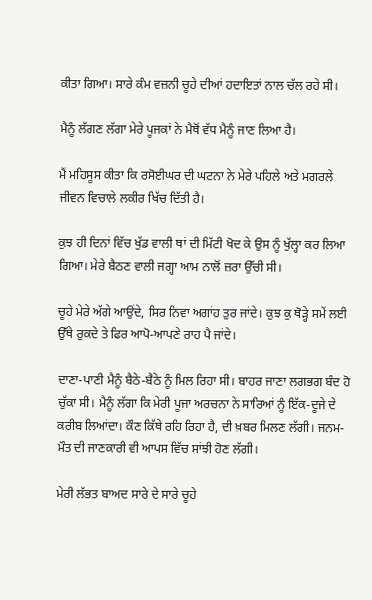ਕੀਤਾ ਗਿਆ। ਸਾਰੇ ਕੰਮ ਵਜ਼ਨੀ ਚੂਹੇ ਦੀਆਂ ਹਦਾਇਤਾਂ ਨਾਲ ਚੱਲ ਰਹੇ ਸੀ।

ਮੈਨੂੰ ਲੱਗਣ ਲੱਗਾ ਮੇਰੇ ਪੂਜਕਾਂ ਨੇ ਮੈਥੋਂ ਵੱਧ ਮੈਨੂੰ ਜਾਣ ਲਿਆ ਹੈ।

ਮੈਂ ਮਹਿਸੂਸ ਕੀਤਾ ਕਿ ਰਸੋਈਘਰ ਦੀ ਘਟਨਾ ਨੇ ਮੇਰੇ ਪਹਿਲੇ ਅਤੇ ਮਗਰਲੇ ਜੀਵਨ ਵਿਚਾਲੇ ਲਕੀਰ ਖਿੱਚ ਦਿੱਤੀ ਹੈ।

ਕੁਝ ਹੀ ਦਿਨਾਂ ਵਿੱਚ ਖੁੱਡ ਵਾਲੀ ਥਾਂ ਦੀ ਮਿੱਟੀ ਖੋਦ ਕੇ ਉਸ ਨੂੰ ਖੁੱਲ੍ਹਾ ਕਰ ਲਿਆ ਗਿਆ। ਮੇਰੇ ਬੈਠਣ ਵਾਲੀ ਜਗ੍ਹਾ ਆਮ ਨਾਲੋਂ ਜ਼ਰਾ ਉੱਚੀ ਸੀ।

ਚੂਹੇ ਮੇਰੇ ਅੱਗੇ ਆਉਂਦੇ, ਸਿਰ ਨਿਵਾ ਅਗਾਂਹ ਤੁਰ ਜਾਂਦੇ। ਕੁਝ ਕੁ ਥੋੜ੍ਹੇ ਸਮੇਂ ਲਈ ਉੱਥੇ ਰੁਕਦੇ ਤੇ ਫਿਰ ਆਪੋ-ਆਪਣੇ ਰਾਹ ਪੈ ਜਾਂਦੇ।

ਦਾਣਾ-ਪਾਣੀ ਮੈਨੂੰ ਬੈਠੇ-ਬੈਠੇ ਨੂੰ ਮਿਲ ਰਿਹਾ ਸੀ। ਬਾਹਰ ਜਾਣਾ ਲਗਭਗ ਬੰਦ ਹੋ ਚੁੱਕਾ ਸੀ। ਮੈਨੂੰ ਲੱਗਾ ਕਿ ਮੇਰੀ ਪੂਜਾ ਅਰਚਨਾ ਨੇ ਸਾਰਿਆਂ ਨੂੰ ਇੱਕ-ਦੂਜੇ ਦੇ ਕਰੀਬ ਲਿਆਂਦਾ। ਕੌਣ ਕਿੱਥੇ ਰਹਿ ਰਿਹਾ ਹੈ, ਦੀ ਖ਼ਬਰ ਮਿਲਣ ਲੱਗੀ। ਜਨਮ-ਮੌਤ ਦੀ ਜਾਣਕਾਰੀ ਵੀ ਆਪਸ ਵਿੱਚ ਸਾਂਝੀ ਹੋਣ ਲੱਗੀ।

ਮੇਰੀ ਲੱਭਤ ਬਾਅਦ ਸਾਰੇ ਦੇ ਸਾਰੇ ਚੂਹੇ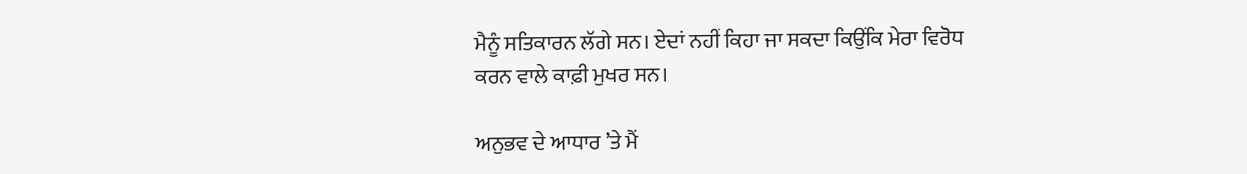ਮੈਨੂੰ ਸਤਿਕਾਰਨ ਲੱਗੇ ਸਨ। ਏਦਾਂ ਨਹੀਂ ਕਿਹਾ ਜਾ ਸਕਦਾ ਕਿਉਂਕਿ ਮੇਰਾ ਵਿਰੋਧ ਕਰਨ ਵਾਲੇ ਕਾਫ਼ੀ ਮੁਖਰ ਸਨ।

ਅਨੁਭਵ ਦੇ ਆਧਾਰ ’ਤੇ ਮੈਂ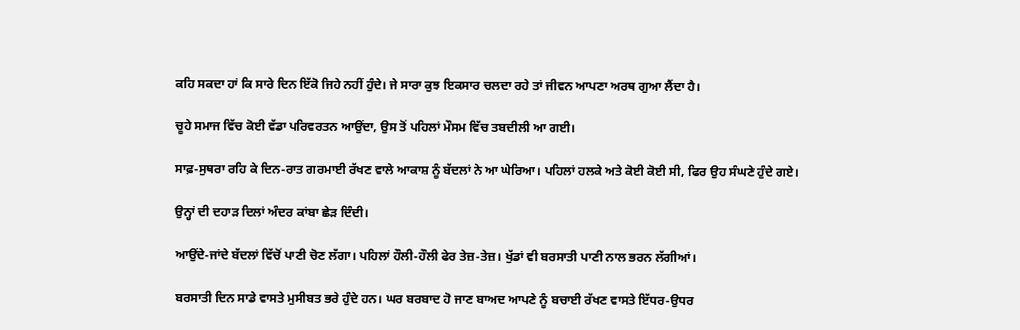ਕਹਿ ਸਕਦਾ ਹਾਂ ਕਿ ਸਾਰੇ ਦਿਨ ਇੱਕੋ ਜਿਹੇ ਨਹੀਂ ਹੁੰਦੇ। ਜੇ ਸਾਰਾ ਕੁਝ ਇਕਸਾਰ ਚਲਦਾ ਰਹੇ ਤਾਂ ਜੀਵਨ ਆਪਣਾ ਅਰਥ ਗੁਆ ਲੈਂਦਾ ਹੈ।

ਚੂਹੇ ਸਮਾਜ ਵਿੱਚ ਕੋਈ ਵੱਡਾ ਪਰਿਵਰਤਨ ਆਉਂਦਾ, ਉਸ ਤੋਂ ਪਹਿਲਾਂ ਮੌਸਮ ਵਿੱਚ ਤਬਦੀਲੀ ਆ ਗਈ।

ਸਾਫ਼-ਸੁਥਰਾ ਰਹਿ ਕੇ ਦਿਨ-ਰਾਤ ਗਰਮਾਈ ਰੱਖਣ ਵਾਲੇ ਆਕਾਸ਼ ਨੂੰ ਬੱਦਲਾਂ ਨੇ ਆ ਘੇਰਿਆ। ਪਹਿਲਾਂ ਹਲਕੇ ਅਤੇ ਕੋਈ ਕੋਈ ਸੀ, ਫਿਰ ਉਹ ਸੰਘਣੇ ਹੁੰਦੇ ਗਏ।

ਉਨ੍ਹਾਂ ਦੀ ਦਹਾੜ ਦਿਲਾਂ ਅੰਦਰ ਕਾਂਬਾ ਛੇੜ ਦਿੰਦੀ।

ਆਉਂਦੇ-ਜਾਂਦੇ ਬੱਦਲਾਂ ਵਿੱਚੋਂ ਪਾਣੀ ਚੋਣ ਲੱਗਾ। ਪਹਿਲਾਂ ਹੌਲੀ-ਹੌਲੀ ਫੇਰ ਤੇਜ਼-ਤੇਜ਼। ਖੁੱਡਾਂ ਵੀ ਬਰਸਾਤੀ ਪਾਣੀ ਨਾਲ ਭਰਨ ਲੱਗੀਆਂ।

ਬਰਸਾਤੀ ਦਿਨ ਸਾਡੇ ਵਾਸਤੇ ਮੁਸੀਬਤ ਭਰੇ ਹੁੰਦੇ ਹਨ। ਘਰ ਬਰਬਾਦ ਹੋ ਜਾਣ ਬਾਅਦ ਆਪਣੇ ਨੂੰ ਬਚਾਈ ਰੱਖਣ ਵਾਸਤੇ ਇੱਧਰ-ਉਧਰ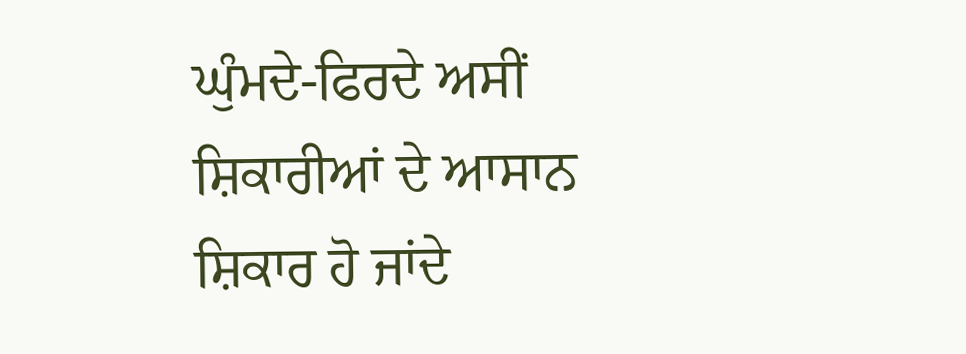ਘੁੰਮਦੇ-ਫਿਰਦੇ ਅਸੀਂ ਸ਼ਿਕਾਰੀਆਂ ਦੇ ਆਸਾਨ ਸ਼ਿਕਾਰ ਹੋ ਜਾਂਦੇ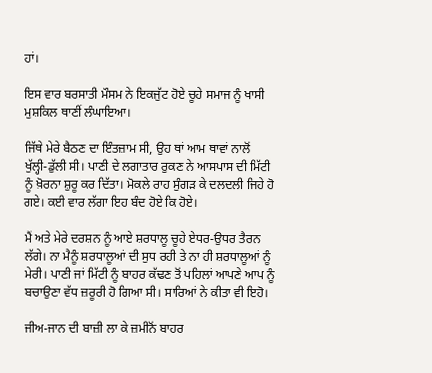ਹਾਂ।

ਇਸ ਵਾਰ ਬਰਸਾਤੀ ਮੌਸਮ ਨੇ ਇਕਜੁੱਟ ਹੋਏ ਚੂਹੇ ਸਮਾਜ ਨੂੰ ਖਾਸੀ ਮੁਸ਼ਕਿਲ ਥਾਣੀਂ ਲੰਘਾਇਆ।

ਜਿੱਥੇ ਮੇਰੇ ਬੈਠਣ ਦਾ ਇੰਤਜ਼ਾਮ ਸੀ, ਉਹ ਥਾਂ ਆਮ ਥਾਵਾਂ ਨਾਲੋਂ ਖੁੱਲ੍ਹੀ-ਡੁੱਲੀ ਸੀ। ਪਾਣੀ ਦੇ ਲਗਾਤਾਰ ਰੁਕਣ ਨੇ ਆਸਪਾਸ ਦੀ ਮਿੱਟੀ ਨੂੰ ਖ਼ੋਰਨਾ ਸ਼ੁਰੂ ਕਰ ਦਿੱਤਾ। ਮੋਕਲੇ ਰਾਹ ਸੁੰਗੜ ਕੇ ਦਲਦਲੀ ਜਿਹੇ ਹੋ ਗਏ। ਕਈ ਵਾਰ ਲੱਗਾ ਇਹ ਬੰਦ ਹੋਏ ਕਿ ਹੋਏ।

ਮੈਂ ਅਤੇ ਮੇਰੇ ਦਰਸ਼ਨ ਨੂੰ ਆਏ ਸ਼ਰਧਾਲੂ ਚੂਹੇ ਏਧਰ-ਉਧਰ ਤੈਰਨ ਲੱਗੇ। ਨਾ ਮੈਨੂੰ ਸ਼ਰਧਾਲੂਆਂ ਦੀ ਸੁਧ ਰਹੀ ਤੇ ਨਾ ਹੀ ਸ਼ਰਧਾਲੂਆਂ ਨੂੰ ਮੇਰੀ। ਪਾਣੀ ਜਾਂ ਮਿੱਟੀ ਨੂੰ ਬਾਹਰ ਕੱਢਣ ਤੋਂ ਪਹਿਲਾਂ ਆਪਣੇ ਆਪ ਨੂੰ ਬਚਾਉਣਾ ਵੱਧ ਜ਼ਰੂਰੀ ਹੋ ਗਿਆ ਸੀ। ਸਾਰਿਆਂ ਨੇ ਕੀਤਾ ਵੀ ਇਹੋ।

ਜੀਅ-ਜਾਨ ਦੀ ਬਾਜ਼ੀ ਲਾ ਕੇ ਜ਼ਮੀਨੋਂ ਬਾਹਰ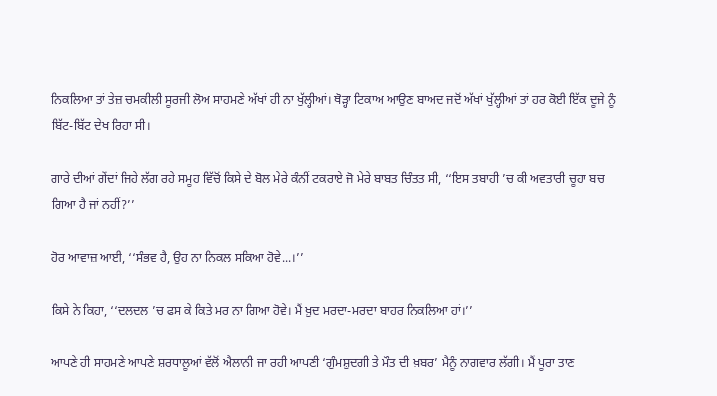ਨਿਕਲਿਆ ਤਾਂ ਤੇਜ਼ ਚਮਕੀਲੀ ਸੂਰਜੀ ਲੋਅ ਸਾਹਮਣੇ ਅੱਖਾਂ ਹੀ ਨਾ ਖੁੱਲ੍ਹੀਆਂ। ਥੋੜ੍ਹਾ ਟਿਕਾਅ ਆਉਣ ਬਾਅਦ ਜਦੋਂ ਅੱਖਾਂ ਖੁੱਲ੍ਹੀਆਂ ਤਾਂ ਹਰ ਕੋਈ ਇੱਕ ਦੂਜੇ ਨੂੰ ਬਿੱਟ-ਬਿੱਟ ਦੇਖ ਰਿਹਾ ਸੀ।

ਗਾਰੇ ਦੀਆਂ ਗੇਂਦਾਂ ਜਿਹੇ ਲੱਗ ਰਹੇ ਸਮੂਹ ਵਿੱਚੋਂ ਕਿਸੇ ਦੇ ਬੋਲ ਮੇਰੇ ਕੰਨੀਂ ਟਕਰਾਏ ਜੋ ਮੇਰੇ ਬਾਬਤ ਚਿੰਤਤ ਸੀ, ‘‘ਇਸ ਤਬਾਹੀ ’ਚ ਕੀ ਅਵਤਾਰੀ ਚੂਹਾ ਬਚ ਗਿਆ ਹੈ ਜਾਂ ਨਹੀਂ?’’

ਹੋਰ ਆਵਾਜ਼ ਆਈ, ‘‘ਸੰਭਵ ਹੈ, ਉਹ ਨਾ ਨਿਕਲ ਸਕਿਆ ਹੋਵੇ...।’’

ਕਿਸੇ ਨੇ ਕਿਹਾ, ‘‘ਦਲਦਲ ’ਚ ਫਸ ਕੇ ਕਿਤੇ ਮਰ ਨਾ ਗਿਆ ਹੋਵੇ। ਮੈਂ ਖ਼ੁਦ ਮਰਦਾ-ਮਰਦਾ ਬਾਹਰ ਨਿਕਲਿਆ ਹਾਂ।’’

ਆਪਣੇ ਹੀ ਸਾਹਮਣੇ ਆਪਣੇ ਸ਼ਰਧਾਲੂਆਂ ਵੱਲੋਂ ਐਲਾਨੀ ਜਾ ਰਹੀ ਆਪਣੀ ‘ਗੁੰਮਸ਼ੁਦਗੀ ਤੇ ਮੌਤ ਦੀ ਖ਼ਬਰ’ ਮੈਨੂੰ ਨਾਗਵਾਰ ਲੱਗੀ। ਮੈਂ ਪੂਰਾ ਤਾਣ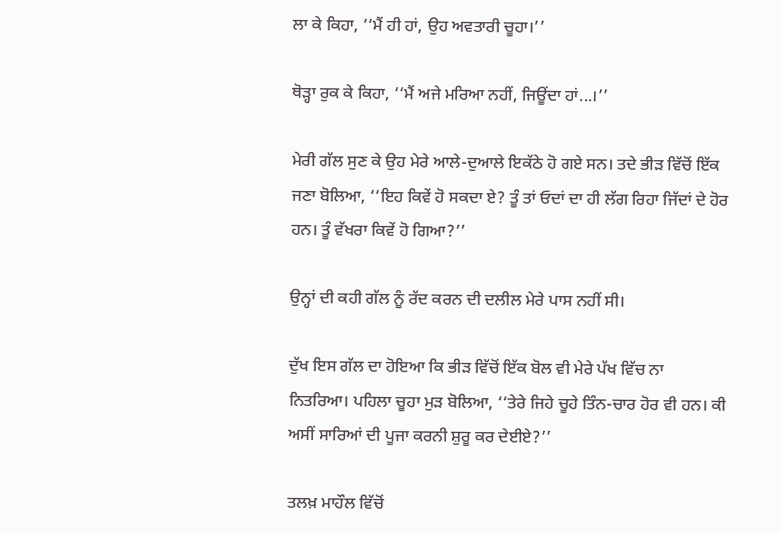ਲਾ ਕੇ ਕਿਹਾ, ‘‘ਮੈਂ ਹੀ ਹਾਂ, ਉਹ ਅਵਤਾਰੀ ਚੂਹਾ।’’

ਥੋੜ੍ਹਾ ਰੁਕ ਕੇ ਕਿਹਾ, ‘‘ਮੈਂ ਅਜੇ ਮਰਿਆ ਨਹੀਂ, ਜਿਊਂਦਾ ਹਾਂ...।’’

ਮੇਰੀ ਗੱਲ ਸੁਣ ਕੇ ਉਹ ਮੇਰੇ ਆਲੇ-ਦੁਆਲੇ ਇਕੱਠੇ ਹੋ ਗਏ ਸਨ। ਤਦੇ ਭੀੜ ਵਿੱਚੋਂ ਇੱਕ ਜਣਾ ਬੋਲਿਆ, ‘‘ਇਹ ਕਿਵੇਂ ਹੋ ਸਕਦਾ ਏ? ਤੂੰ ਤਾਂ ਓਦਾਂ ਦਾ ਹੀ ਲੱਗ ਰਿਹਾ ਜਿੱਦਾਂ ਦੇ ਹੋਰ ਹਨ। ਤੂੰ ਵੱਖਰਾ ਕਿਵੇਂ ਹੋ ਗਿਆ?’’

ਉਨ੍ਹਾਂ ਦੀ ਕਹੀ ਗੱਲ ਨੂੰ ਰੱਦ ਕਰਨ ਦੀ ਦਲੀਲ ਮੇਰੇ ਪਾਸ ਨਹੀਂ ਸੀ।

ਦੁੱਖ ਇਸ ਗੱਲ ਦਾ ਹੋਇਆ ਕਿ ਭੀੜ ਵਿੱਚੋਂ ਇੱਕ ਬੋਲ ਵੀ ਮੇਰੇ ਪੱਖ ਵਿੱਚ ਨਾ ਨਿਤਰਿਆ। ਪਹਿਲਾ ਚੂਹਾ ਮੁੜ ਬੋਲਿਆ, ‘‘ਤੇਰੇ ਜਿਹੇ ਚੂਹੇ ਤਿੰਨ-ਚਾਰ ਹੋਰ ਵੀ ਹਨ। ਕੀ ਅਸੀਂ ਸਾਰਿਆਂ ਦੀ ਪੂਜਾ ਕਰਨੀ ਸ਼ੁਰੂ ਕਰ ਦੇਈਏ?’’

ਤਲਖ਼ ਮਾਹੌਲ ਵਿੱਚੋਂ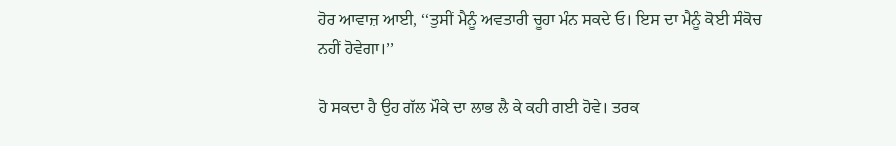ਹੋਰ ਆਵਾਜ਼ ਆਈ, ‘‘ਤੁਸੀਂ ਮੈਨੂੰ ਅਵਤਾਰੀ ਚੂਹਾ ਮੰਨ ਸਕਦੇ ਓ। ਇਸ ਦਾ ਮੈਨੂੰ ਕੋਈ ਸੰਕੋਚ ਨਹੀਂ ਹੋਵੇਗਾ।’’

ਹੋ ਸਕਦਾ ਹੈ ਉਹ ਗੱਲ ਮੌਕੇ ਦਾ ਲਾਭ ਲੈ ਕੇ ਕਹੀ ਗਈ ਹੋਵੇ। ਤਰਕ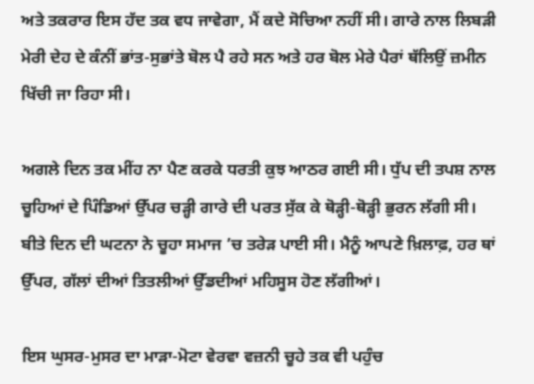ਅਤੇ ਤਕਰਾਰ ਇਸ ਹੱਦ ਤਕ ਵਧ ਜਾਵੇਗਾ, ਮੈਂ ਕਦੇ ਸੋਚਿਆ ਨਹੀਂ ਸੀ। ਗਾਰੇ ਨਾਲ ਲਿਬੜੀ ਮੇਰੀ ਦੇਹ ਦੇ ਕੰਨੀਂ ਭਾਂਤ-ਸੁਭਾਂਤੇ ਬੋਲ ਪੈ ਰਹੇ ਸਨ ਅਤੇ ਹਰ ਬੋਲ ਮੇਰੇ ਪੈਰਾਂ ਥੱਲਿਉਂ ਜ਼ਮੀਨ ਖਿੱਚੀ ਜਾ ਰਿਹਾ ਸੀ।

ਅਗਲੇ ਦਿਨ ਤਕ ਮੀਂਹ ਨਾ ਪੈਣ ਕਰਕੇ ਧਰਤੀ ਕੁਝ ਆਠਰ ਗਈ ਸੀ। ਧੁੱਪ ਦੀ ਤਪਸ਼ ਨਾਲ ਚੂਹਿਆਂ ਦੇ ਪਿੰਡਿਆਂ ਉੱਪਰ ਚੜ੍ਹੀ ਗਾਰੇ ਦੀ ਪਰਤ ਸੁੱਕ ਕੇ ਥੋੜ੍ਹੀ-ਥੋੜ੍ਹੀ ਭੁਰਨ ਲੱਗੀ ਸੀ। ਬੀਤੇ ਦਿਨ ਦੀ ਘਟਨਾ ਨੇ ਚੂਹਾ ਸਮਾਜ ’ਚ ਤਰੇੜ ਪਾਈ ਸੀ। ਮੈਨੂੰ ਆਪਣੇ ਖ਼ਿਲਾਫ਼, ਹਰ ਥਾਂ ਉੱਪਰ, ਗੱਲਾਂ ਦੀਆਂ ਤਿਤਲੀਆਂ ਉੱਡਦੀਆਂ ਮਹਿਸੂਸ ਹੋਣ ਲੱਗੀਆਂ।

ਇਸ ਘੁਸਰ-ਮੁਸਰ ਦਾ ਮਾੜਾ-ਮੋਟਾ ਵੇਰਵਾ ਵਜ਼ਨੀ ਚੂਹੇ ਤਕ ਵੀ ਪਹੁੰਚ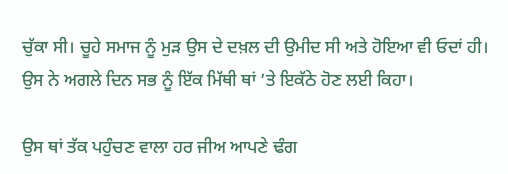ਚੁੱਕਾ ਸੀ। ਚੂਹੇ ਸਮਾਜ ਨੂੰ ਮੁੜ ਉਸ ਦੇ ਦਖ਼ਲ ਦੀ ਉਮੀਦ ਸੀ ਅਤੇ ਹੋਇਆ ਵੀ ਓਦਾਂ ਹੀ। ਉਸ ਨੇ ਅਗਲੇ ਦਿਨ ਸਭ ਨੂੰ ਇੱਕ ਮਿੱਥੀ ਥਾਂ ’ਤੇ ਇਕੱਠੇ ਹੋਣ ਲਈ ਕਿਹਾ।

ਉਸ ਥਾਂ ਤੱਕ ਪਹੁੰਚਣ ਵਾਲਾ ਹਰ ਜੀਅ ਆਪਣੇ ਢੰਗ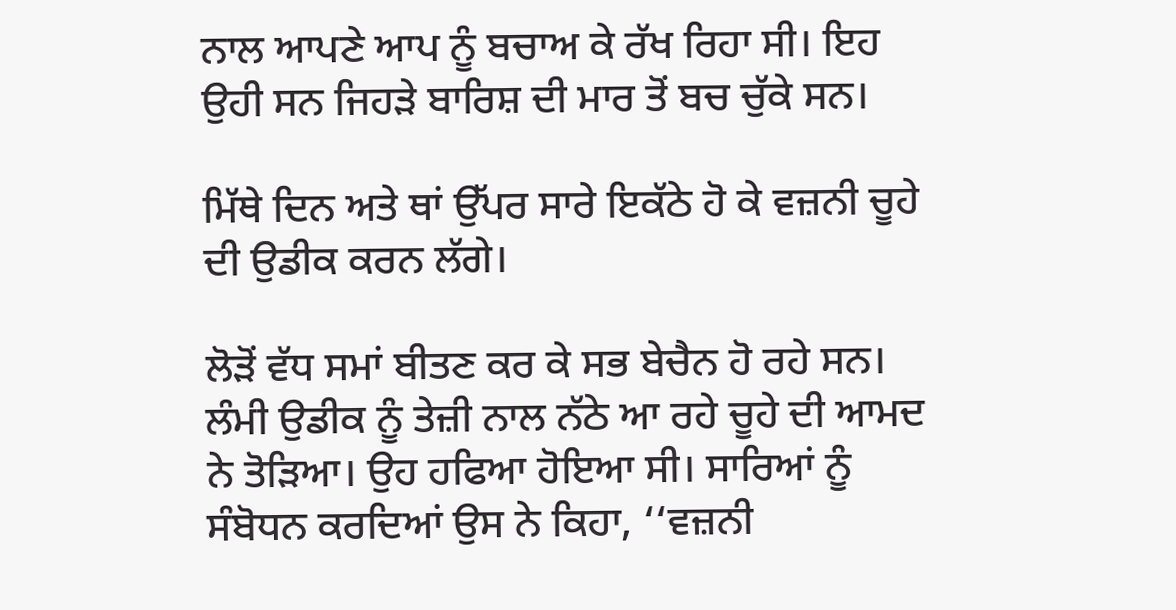ਨਾਲ ਆਪਣੇ ਆਪ ਨੂੰ ਬਚਾਅ ਕੇ ਰੱਖ ਰਿਹਾ ਸੀ। ਇਹ ਉਹੀ ਸਨ ਜਿਹੜੇ ਬਾਰਿਸ਼ ਦੀ ਮਾਰ ਤੋਂ ਬਚ ਚੁੱਕੇ ਸਨ।

ਮਿੱਥੇ ਦਿਨ ਅਤੇ ਥਾਂ ਉੱਪਰ ਸਾਰੇ ਇਕੱਠੇ ਹੋ ਕੇ ਵਜ਼ਨੀ ਚੂਹੇ ਦੀ ਉਡੀਕ ਕਰਨ ਲੱਗੇ।

ਲੋੜੋਂ ਵੱਧ ਸਮਾਂ ਬੀਤਣ ਕਰ ਕੇ ਸਭ ਬੇਚੈਨ ਹੋ ਰਹੇ ਸਨ। ਲੰਮੀ ਉਡੀਕ ਨੂੰ ਤੇਜ਼ੀ ਨਾਲ ਨੱਠੇ ਆ ਰਹੇ ਚੂਹੇ ਦੀ ਆਮਦ ਨੇ ਤੋੜਿਆ। ਉਹ ਹਫਿਆ ਹੋਇਆ ਸੀ। ਸਾਰਿਆਂ ਨੂੰ ਸੰਬੋਧਨ ਕਰਦਿਆਂ ਉਸ ਨੇ ਕਿਹਾ, ‘‘ਵਜ਼ਨੀ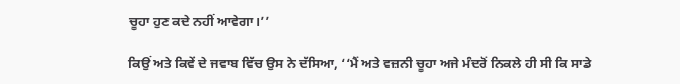ਚੂਹਾ ਹੁਣ ਕਦੇ ਨਹੀਂ ਆਵੇਗਾ।’’

ਕਿਉਂ ਅਤੇ ਕਿਵੇਂ ਦੇ ਜਵਾਬ ਵਿੱਚ ਉਸ ਨੇ ਦੱਸਿਆ, ‘‘ਮੈਂ ਅਤੇ ਵਜ਼ਨੀ ਚੂਹਾ ਅਜੇ ਮੰਦਰੋਂ ਨਿਕਲੇ ਹੀ ਸੀ ਕਿ ਸਾਡੇ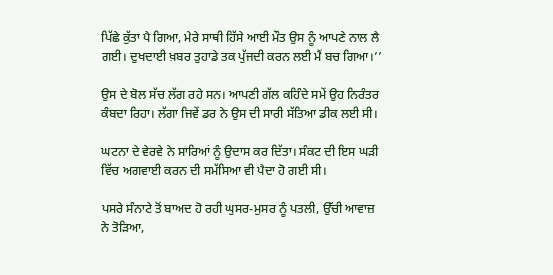ਪਿੱਛੇ ਕੁੱਤਾ ਪੈ ਗਿਆ, ਮੇਰੇ ਸਾਥੀ ਹਿੱਸੇ ਆਈ ਮੌਤ ਉਸ ਨੂੰ ਆਪਣੇ ਨਾਲ ਲੈ ਗਈ। ਦੁਖਦਾਈ ਖ਼ਬਰ ਤੁਹਾਡੇ ਤਕ ਪੁੱਜਦੀ ਕਰਨ ਲਈ ਮੈਂ ਬਚ ਗਿਆ।’’

ਉਸ ਦੇ ਬੋਲ ਸੱਚ ਲੱਗ ਰਹੇ ਸਨ। ਆਪਣੀ ਗੱਲ ਕਹਿੰਦੇ ਸਮੇਂ ਉਹ ਨਿਰੰਤਰ ਕੰਬਦਾ ਰਿਹਾ। ਲੱਗਾ ਜਿਵੇਂ ਡਰ ਨੇ ਉਸ ਦੀ ਸਾਰੀ ਸੱਤਿਆ ਡੀਕ ਲਈ ਸੀ।

ਘਟਨਾ ਦੇ ਵੇਰਵੇ ਨੇ ਸਾਰਿਆਂ ਨੂੰ ਉਦਾਸ ਕਰ ਦਿੱਤਾ। ਸੰਕਟ ਦੀ ਇਸ ਘੜੀ ਵਿੱਚ ਅਗਵਾਈ ਕਰਨ ਦੀ ਸਮੱਸਿਆ ਵੀ ਪੈਦਾ ਹੋ ਗਈ ਸੀ।

ਪਸਰੇ ਸੰਨਾਟੇ ਤੋਂ ਬਾਅਦ ਹੋ ਰਹੀ ਘੁਸਰ-ਮੁਸਰ ਨੂੰ ਪਤਲੀ, ਉੱਚੀ ਆਵਾਜ਼ ਨੇ ਤੋੜਿਆ,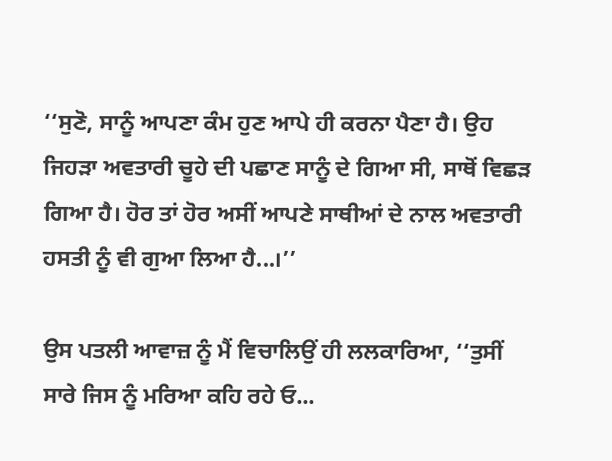‘‘ਸੁਣੋ, ਸਾਨੂੰ ਆਪਣਾ ਕੰਮ ਹੁਣ ਆਪੇ ਹੀ ਕਰਨਾ ਪੈਣਾ ਹੈ। ਉਹ ਜਿਹੜਾ ਅਵਤਾਰੀ ਚੂਹੇ ਦੀ ਪਛਾਣ ਸਾਨੂੰ ਦੇ ਗਿਆ ਸੀ, ਸਾਥੋਂ ਵਿਛੜ ਗਿਆ ਹੈ। ਹੋਰ ਤਾਂ ਹੋਰ ਅਸੀਂ ਆਪਣੇ ਸਾਥੀਆਂ ਦੇ ਨਾਲ ਅਵਤਾਰੀ ਹਸਤੀ ਨੂੰ ਵੀ ਗੁਆ ਲਿਆ ਹੈ...।’’

ਉਸ ਪਤਲੀ ਆਵਾਜ਼ ਨੂੰ ਮੈਂ ਵਿਚਾਲਿਉਂ ਹੀ ਲਲਕਾਰਿਆ, ‘‘ਤੁਸੀਂ ਸਾਰੇ ਜਿਸ ਨੂੰ ਮਰਿਆ ਕਹਿ ਰਹੇ ਓ...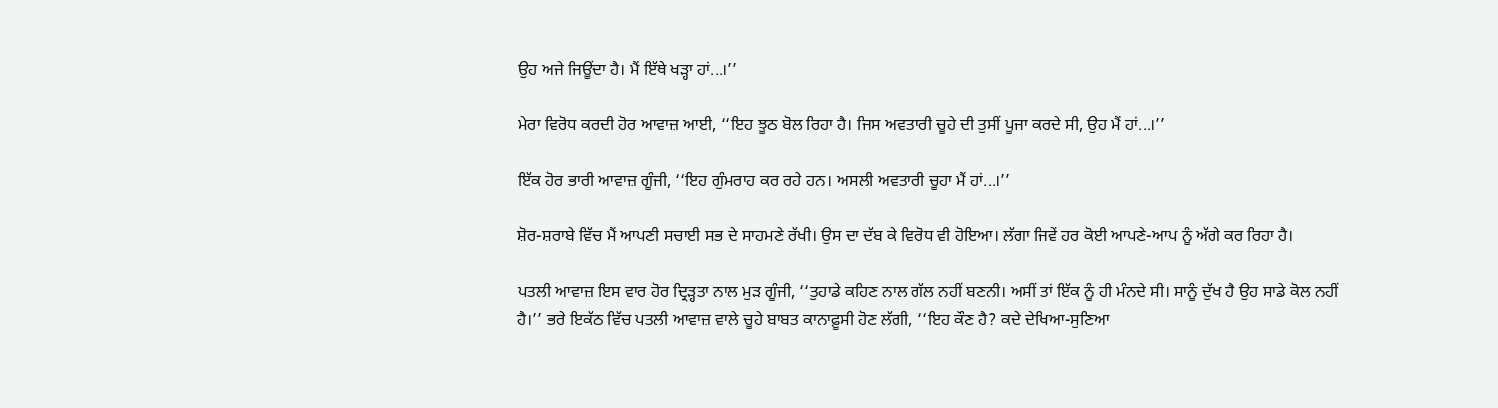ਉਹ ਅਜੇ ਜਿਊਂਦਾ ਹੈ। ਮੈਂ ਇੱਥੇ ਖੜ੍ਹਾ ਹਾਂ...।’’

ਮੇਰਾ ਵਿਰੋਧ ਕਰਦੀ ਹੋਰ ਆਵਾਜ਼ ਆਈ, ‘‘ਇਹ ਝੂਠ ਬੋਲ ਰਿਹਾ ਹੈ। ਜਿਸ ਅਵਤਾਰੀ ਚੂਹੇ ਦੀ ਤੁਸੀਂ ਪੂਜਾ ਕਰਦੇ ਸੀ, ਉਹ ਮੈਂ ਹਾਂ...।’’

ਇੱਕ ਹੋਰ ਭਾਰੀ ਆਵਾਜ਼ ਗੂੰਜੀ, ‘‘ਇਹ ਗੁੰਮਰਾਹ ਕਰ ਰਹੇ ਹਨ। ਅਸਲੀ ਅਵਤਾਰੀ ਚੂਹਾ ਮੈਂ ਹਾਂ...।’’

ਸ਼ੋਰ-ਸ਼ਰਾਬੇ ਵਿੱਚ ਮੈਂ ਆਪਣੀ ਸਚਾਈ ਸਭ ਦੇ ਸਾਹਮਣੇ ਰੱਖੀ। ਉਸ ਦਾ ਦੱਬ ਕੇ ਵਿਰੋਧ ਵੀ ਹੋਇਆ। ਲੱਗਾ ਜਿਵੇਂ ਹਰ ਕੋਈ ਆਪਣੇ-ਆਪ ਨੂੰ ਅੱਗੇ ਕਰ ਰਿਹਾ ਹੈ।

ਪਤਲੀ ਆਵਾਜ਼ ਇਸ ਵਾਰ ਹੋਰ ਦ੍ਰਿੜ੍ਹਤਾ ਨਾਲ ਮੁੜ ਗੂੰਜੀ, ‘‘ਤੁਹਾਡੇ ਕਹਿਣ ਨਾਲ ਗੱਲ ਨਹੀਂ ਬਣਨੀ। ਅਸੀਂ ਤਾਂ ਇੱਕ ਨੂੰ ਹੀ ਮੰਨਦੇ ਸੀ। ਸਾਨੂੰ ਦੁੱਖ ਹੈ ਉਹ ਸਾਡੇ ਕੋਲ ਨਹੀਂ ਹੈ।’’ ਭਰੇ ਇਕੱਠ ਵਿੱਚ ਪਤਲੀ ਆਵਾਜ਼ ਵਾਲੇ ਚੂਹੇ ਬਾਬਤ ਕਾਨਾਫ਼ੂਸੀ ਹੋਣ ਲੱਗੀ, ‘‘ਇਹ ਕੌਣ ਹੈ? ਕਦੇ ਦੇਖਿਆ-ਸੁਣਿਆ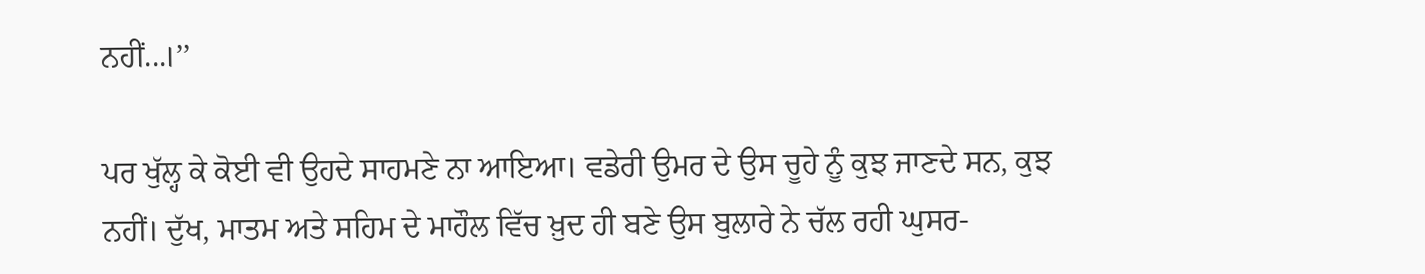ਨਹੀਂ...।’’

ਪਰ ਖੁੱਲ੍ਹ ਕੇ ਕੋਈ ਵੀ ਉਹਦੇ ਸਾਹਮਣੇ ਨਾ ਆਇਆ। ਵਡੇਰੀ ਉਮਰ ਦੇ ਉਸ ਚੂਹੇ ਨੂੰ ਕੁਝ ਜਾਣਦੇ ਸਨ, ਕੁਝ ਨਹੀਂ। ਦੁੱਖ, ਮਾਤਮ ਅਤੇ ਸਹਿਮ ਦੇ ਮਾਹੌਲ ਵਿੱਚ ਖ਼ੁਦ ਹੀ ਬਣੇ ਉਸ ਬੁਲਾਰੇ ਨੇ ਚੱਲ ਰਹੀ ਘੁਸਰ-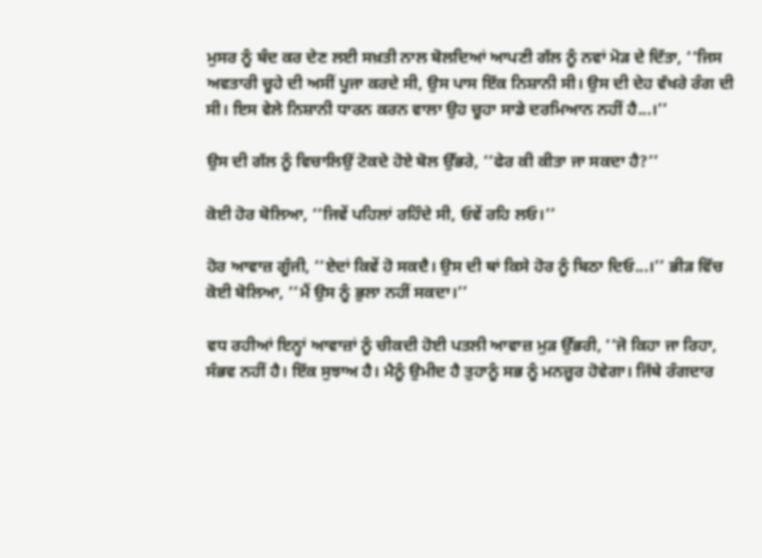ਮੁਸਰ ਨੂੰ ਬੰਦ ਕਰ ਦੇਣ ਲਈ ਸਖ਼ਤੀ ਨਾਲ ਬੋਲਦਿਆਂ ਆਪਣੀ ਗੱਲ ਨੂੰ ਨਵਾਂ ਮੋੜ ਦੇ ਦਿੱਤਾ, ‘‘ਜਿਸ ਅਵਤਾਰੀ ਚੂਹੇ ਦੀ ਅਸੀਂ ਪੂਜਾ ਕਰਦੇ ਸੀ, ਉਸ ਪਾਸ ਇੱਕ ਨਿਸ਼ਾਨੀ ਸੀ। ਉਸ ਦੀ ਦੇਹ ਵੱਖਰੇ ਰੰਗ ਦੀ ਸੀ। ਇਸ ਵੇਲੇ ਨਿਸ਼ਾਨੀ ਧਾਰਨ ਕਰਨ ਵਾਲਾ ਉਹ ਚੂਹਾ ਸਾਡੇ ਦਰਮਿਆਨ ਨਹੀਂ ਹੈ...।’’

ਉਸ ਦੀ ਗੱਲ ਨੂੰ ਵਿਚਾਲਿਉਂ ਟੋਕਦੇ ਹੋਏ ਬੋਲ ਉੱਭਰੇ, ‘‘ਫੇਰ ਕੀ ਕੀਤਾ ਜਾ ਸਕਦਾ ਹੈ?’’

ਕੋਈ ਹੋਰ ਬੋਲਿਆ, ‘‘ਜਿਵੇਂ ਪਹਿਲਾਂ ਰਹਿੰਦੇ ਸੀ, ਓਵੇਂ ਰਹਿ ਲਓ।’’

ਹੋਰ ਆਵਾਜ਼ ਗੂੰਜੀ, ‘‘ਏਦਾਂ ਕਿਵੇਂ ਹੋ ਸਕਦੈ। ਉਸ ਦੀ ਥਾਂ ਕਿਸੇ ਹੋਰ ਨੂੰ ਬਿਠਾ ਦਿਓ...।’’ ਭੀੜ ਵਿੱਚ ਕੋਈ ਬੋਲਿਆ, ‘‘ਮੈਂ ਉਸ ਨੂੰ ਭੁਲਾ ਨਹੀਂ ਸਕਦਾ।’’

ਵਧ ਰਹੀਆਂ ਇਨ੍ਹਾਂ ਆਵਾਜ਼ਾਂ ਨੂੰ ਚੀਕਦੀ ਹੋਈ ਪਤਲੀ ਆਵਾਜ਼ ਮੁੜ ਉੱਭਰੀ, ‘‘ਜੋ ਕਿਹਾ ਜਾ ਰਿਹਾ, ਸੰਭਵ ਨਹੀਂ ਹੈ। ਇੱਕ ਸੁਝਾਅ ਹੈ। ਮੈਨੂੰ ਉਮੀਦ ਹੈ ਤੁਹਾਨੂੰ ਸਭ ਨੂੰ ਮਨਜ਼ੂਰ ਹੋਵੇਗਾ। ਜਿੱਥੇ ਰੰਗਦਾਰ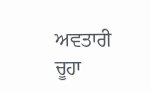ਅਵਤਾਰੀ ਚੂਹਾ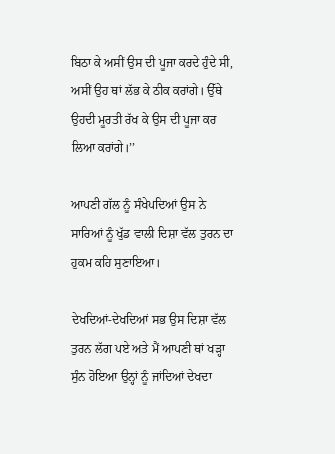ਬਿਠਾ ਕੇ ਅਸੀਂ ਉਸ ਦੀ ਪੂਜਾ ਕਰਦੇ ਹੁੰਦੇ ਸੀ, ਅਸੀਂ ਉਹ ਥਾਂ ਲੱਭ ਕੇ ਠੀਕ ਕਰਾਂਗੇ। ਉੱਥੇ ਉਹਦੀ ਮੂਰਤੀ ਰੱਖ ਕੇ ਉਸ ਦੀ ਪੂਜਾ ਕਰ ਲਿਆ ਕਰਾਂਗੇ।’’

ਆਪਣੀ ਗੱਲ ਨੂੰ ਸੰਖੇਪਦਿਆਂ ਉਸ ਨੇ ਸਾਰਿਆਂ ਨੂੰ ਖੁੱਡ ਵਾਲੀ ਦਿਸ਼ਾ ਵੱਲ ਤੁਰਨ ਦਾ ਹੁਕਮ ਕਹਿ ਸੁਣਾਇਆ।

ਦੇਖਦਿਆਂ-ਦੇਖਦਿਆਂ ਸਭ ਉਸ ਦਿਸ਼ਾ ਵੱਲ ਤੁਰਨ ਲੱਗ ਪਏ ਅਤੇ ਮੈਂ ਆਪਣੀ ਥਾਂ ਖੜ੍ਹਾ ਸੁੰਨ ਹੋਇਆ ਉਨ੍ਹਾਂ ਨੂੰ ਜਾਂਦਿਆਂ ਦੇਖਦਾ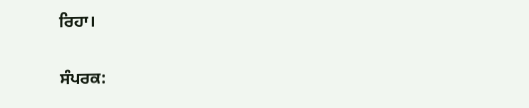ਰਿਹਾ।

ਸੰਪਰਕ: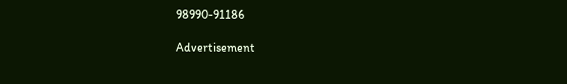98990-91186

Advertisement